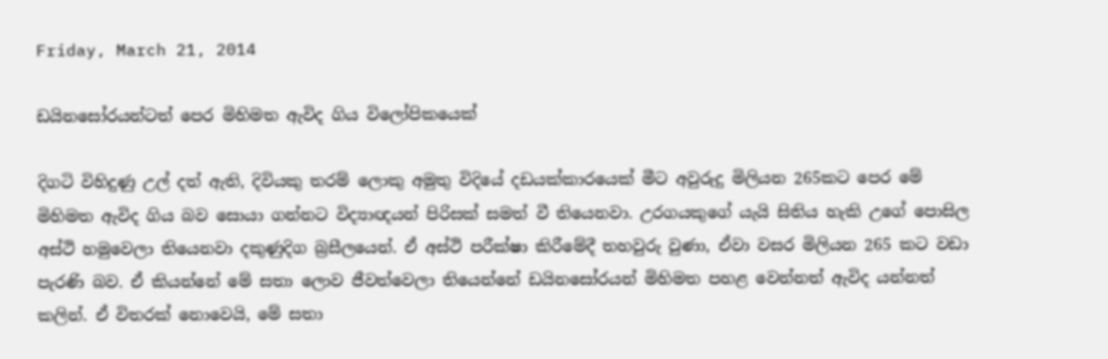Friday, March 21, 2014

ඩයිනසෝරයන්ටත් පෙර මිහිමත ඇවිද ගිය විලෝපිකයෙක්

දිගටි විහිදුණු උල් දත් ඇති, දිවියකු තරම් ලොකු අමුතු විදියේ දඩයක්කාරයෙක් මීට අවුරුදු මිලියන 265කට පෙර මේ මිහිමත ඇවිද ගිය බව සොයා ගන්නට විද්‍යාඥයන් පිරිසක් සමත් වී තියෙනවා. උරගයකුගේ යැයි සිතිය හැකි උගේ පොසිල අස්ථි හමුවෙලා තියෙනවා දකුණුදිග බ්‍රසීලයෙන්. ඒ අස්ථි පරීක්ෂා කිරීමේදී තහවුරු වුණා, ඒවා වසර මිලියන 265 කට වඩා පැරණි බව. ඒ කියන්නේ මේ සතා ලොව ජීවත්වෙලා තියෙන්නේ ඩයිනසෝරයන් මිහිමත පහළ වෙන්නත් ඇවිද යන්නත් කලින්. ඒ විතරක් නොවෙයි, මේ සතා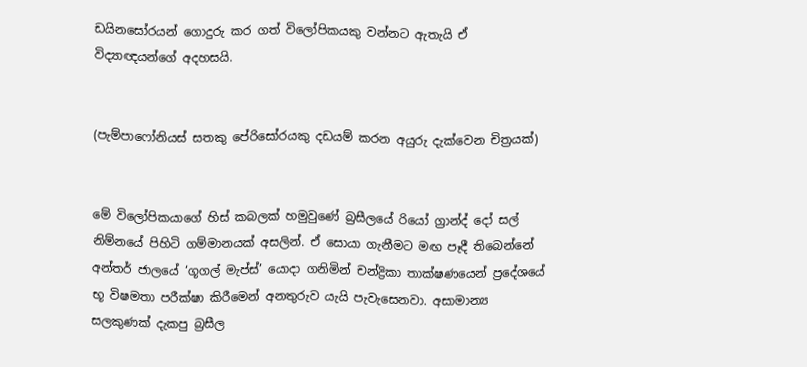ඩයිනසෝරයන් ගොදුරු කර ගත් විලෝපිකයකු වන්නට ඇතැයි ඒ විද්‍යාඥයන්ගේ අදහසයි.


(පැම්පාෆෝනියස් සතකු පේරිසෝරයකු දඩයම් කරන අයුරු දැක්වෙන චිත්‍රයක්)


මේ විලෝපිකයාගේ හිස් කබලක් හමුවුණේ බ්‍රසීලයේ රියෝ ග්‍රාන්ද් දෝ සල් නිම්නයේ පිහිටි ගම්මානයක් අසලින්. ඒ සොයා ගැනීමට මඟ පෑදී තිබෙන්නේ අන්තර් ජාලයේ ‘ගූගල් මැප්ස්’ යොදා ගනිමින් චන්ද්‍රිකා තාක්ෂණයෙන් ප්‍රදේශයේ භූ විෂමතා පරීක්ෂා කිරීමෙන් අනතුරුව යැයි පැවැසෙනවා. අසාමාන්‍ය සලකුණක් දැකපු බ්‍රසීල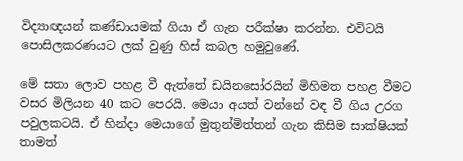විද්‍යාඥයන් කණ්ඩායමක් ගියා ඒ ගැන පරීක්ෂා කරන්න. එවිටයි පොසිලකරණයට ලක් වුණු හිස් කබල හමුවුණේ.

මේ සතා ලොව පහළ වී ඇත්තේ ඩයිනසෝරයින් මිහිමත පහළ වීමට වසර මිලියන 40 කට පෙරයි. මෙයා අයත් වන්නේ වඳ වී ගිය උරග පවුලකටයි. ඒ හින්දා මෙයාගේ මුතුන්මිත්තන් ගැන කිසිම සාක්ෂියක් තාමත්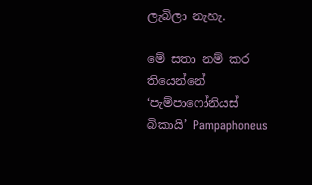ලැබිලා නැහැ.

මේ සතා නම් කර තියෙන්නේ ‘පැම්පාෆෝනියස් බිකායි’ Pampaphoneus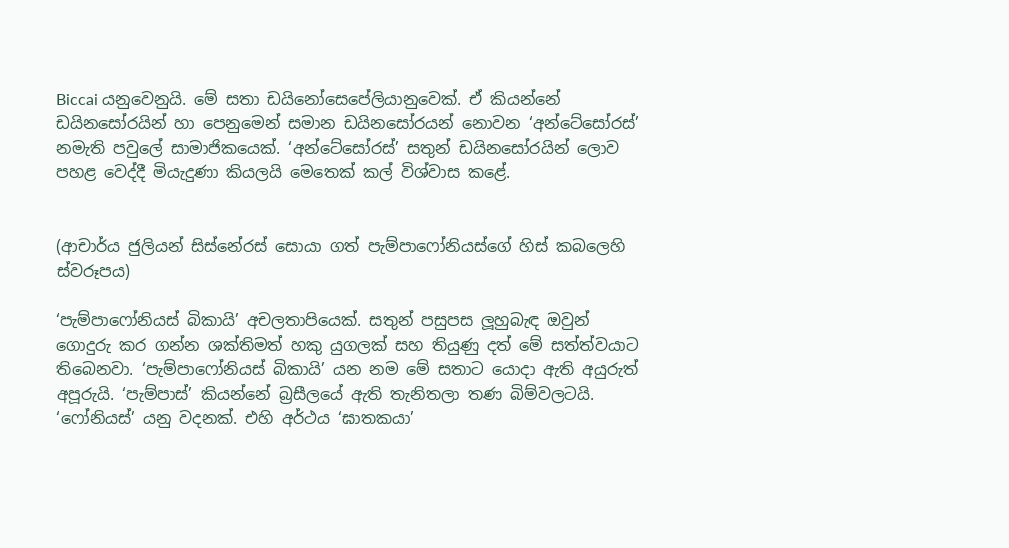Biccai යනුවෙනුයි. මේ සතා ඩයිනෝසෙපේලියානුවෙක්. ඒ කියන්නේ ඩයිනසෝරයින් හා පෙනුමෙන් සමාන ඩයිනසෝරයන් නොවන ‘අන්ටේසෝරස්’ නමැති පවුලේ සාමාජිකයෙක්. ‘අන්ටේසෝරස්’ සතුන් ඩයිනසෝරයින් ලොව පහළ වෙද්දී මියැදුණා කියලයි මෙතෙක් කල් විශ්වාස කළේ.


(ආචාර්ය ජුලියන් සිස්නේරස් සොයා ගත් පැම්පාෆෝනියස්ගේ හිස් කබලෙහි ස්වරූපය)

‘පැම්පාෆෝනියස් බිකායි’ අචලතාපියෙක්. සතුන් පසුපස ලූහුබැඳ ඔවුන් ගොදුරු කර ගන්න ශක්තිමත් හකු යුගලක් සහ තියුණු දත් මේ සත්ත්වයාට තිබෙනවා. ‘පැම්පාෆෝනියස් බිකායි’ යන නම මේ සතාට යොදා ඇති අයුරුත් අපූරුයි. ‘පැම්පාස්’ කියන්නේ බ්‍රසීලයේ ඇති තැනිතලා තණ බිම්වලටයි. ‘ෆෝනියස්’ යනු වදනක්. එහි අර්ථය ‘ඝාතකයා’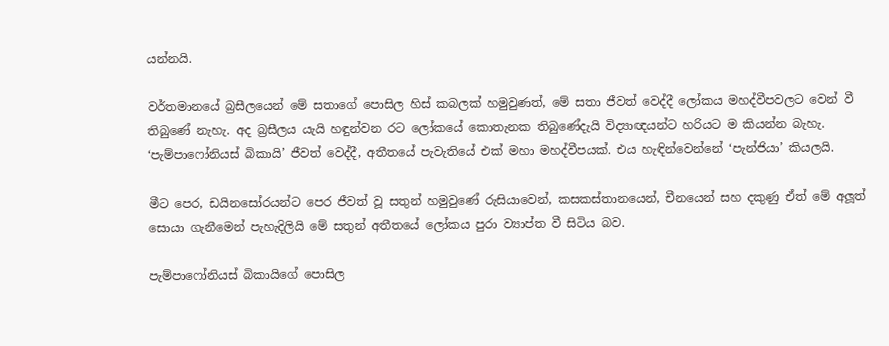යන්නයි.

වර්තමානයේ බ්‍රසීලයෙන් මේ සතාගේ පොසිල හිස් කබලක් හමුවුණත්, මේ සතා ජීවත් වෙද්දී ලෝකය මහද්වීපවලට වෙන් වී තිබුණේ නැහැ. අද බ්‍රසීලය යැයි හඳුන්වන රට ලෝකයේ කොතැනක තිබුණේදැයි විද්‍යාඥයන්ට හරියට ම කියන්න බැහැ. ‘පැම්පාෆෝනියස් බිකායි’ ජීවත් වෙද්දී, අතීතයේ පැවැතියේ එක් මහා මහද්වීපයක්. එය හැඳින්වෙන්නේ ‘පැන්ජියා’ කියලයි.

මීට පෙර, ඩයිනසෝරයන්ට පෙර ජීවත් වූ සතුන් හමුවුණේ රුසියාවෙන්, කසකස්තානයෙන්, චීනයෙන් සහ දකුණු ඒත් මේ අලූත් සොයා ගැනීමෙන් පැහැදිලියි මේ සතුන් අතීතයේ ලෝකය පුරා ව්‍යාප්ත වී සිටිය බව.

පැම්පාෆෝනියස් බිකායිගේ පොසිල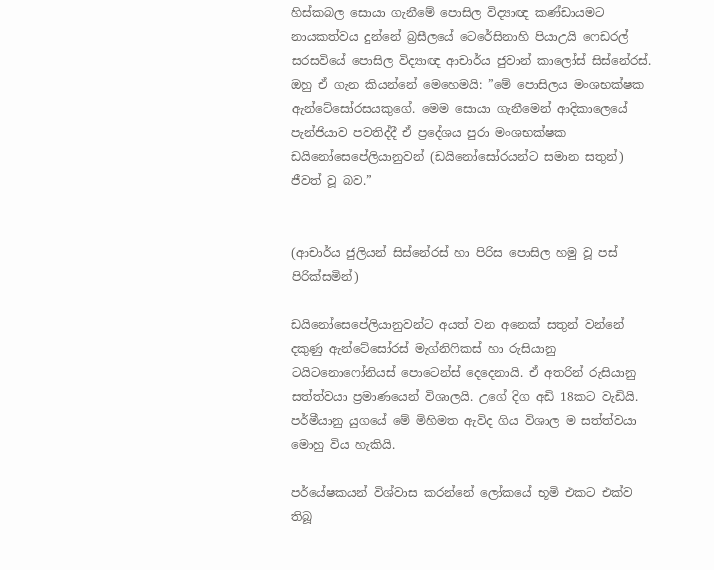හිස්කබල සොයා ගැනීමේ පොසිල විද්‍යාඥ කණ්ඩායමට නායකත්වය දුන්නේ බ්‍රසීලයේ ටෙරේසිනාහි පියාඋයි ෆෙඩරල් සරසවියේ පොසිල විද්‍යාඥ ආචාර්ය ජුවාන් කාලෝස් සිස්නේරස්. ඔහු ඒ ගැන කියන්නේ මෙහෙමයි: ”මේ පොසිලය මංශභක්ෂක ඇන්ටේසෝරසයකුගේ. මෙම සොයා ගැනීමෙන් ආදිකාලෙයේ පැන්ජියාව පවතිද්දී ඒ ප්‍රදේශය පුරා මංශභක්ෂක ඩයිනෝසෙපේලියානුවන් (ඩයිනෝසෝරයන්ට සමාන සතුන්) ජීවත් වූ බව.”


(ආචාර්ය ජුලියන් සිස්නේරස් හා පිරිස පොසිල හමු වූ පස් පිරික්සමින්)

ඩයිනෝසෙපේලියානුවන්ට අයත් වන අනෙක් සතුන් වන්නේ දකුණු ඇන්ටේසෝරස් මැග්නිෆිකස් හා රුසියානු ටයිටනොෆෝනියස් පොටෙන්ස් දෙදෙනායි. ඒ අතරින් රුසියානු සත්ත්වයා ප්‍රමාණයෙන් විශාලයි. උගේ දිග අඩි 18කට වැඩියි. පර්මීයානු යුගයේ මේ මිහිමත ඇවිද ගිය විශාල ම සත්ත්වයා මොහු විය හැකියි.

පර්යේෂකයන් විශ්වාස කරන්නේ ලෝකයේ භූමි එකට එක්ව තිබූ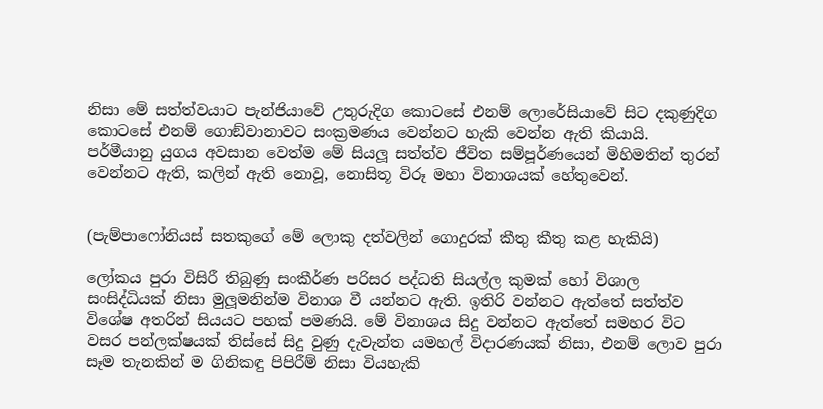නිසා මේ සත්ත්වයාට පැන්ජියාවේ උතුරුදිග කොටසේ එනම් ලොරේසියාවේ සිට දකුණුදිග කොටසේ එනම් ගොඞ්වානාවට සංක්‍රමණය වෙන්නට හැකි වෙන්න ඇති කියායි.
පර්මීයානු යුගය අවසාන වෙත්ම මේ සියලූ සත්ත්ව ජීවිත සම්පූර්ණයෙන් මිහිමතින් තුරන් වෙන්නට ඇති, කලින් ඇති නොවූ, නොසිතූ විරූ මහා විනාශයක් හේතුවෙන්.


(පැම්පාෆෝනියස් සතකුගේ මේ ලොකු දත්වලින් ගොදුරක් කීතු කීතු කළ හැකියි)

ලෝකය පුරා විසිරී තිබුණු සංකීර්ණ පරිසර පද්ධති සියල්ල කුමක් හෝ විශාල සංසිද්ධියක් නිසා මුලූමනින්ම විනාශ වී යන්නට ඇති. ඉතිරි වන්නට ඇත්තේ සත්ත්ව විශේෂ අතරින් සියයට පහක් පමණයි. මේ විනාශය සිදු වන්නට ඇත්තේ සමහර විට වසර පන්ලක්ෂයක් තිස්සේ සිදු වුණු දැවැන්ත යමහල් විදාරණයක් නිසා, එනම් ලොව පුරා සෑම තැනකින් ම ගිනිකඳු පිපිරීම් නිසා වියහැකි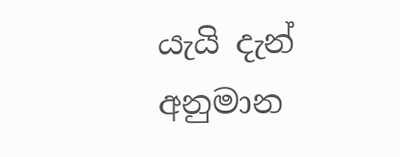යැයි දැන් අනුමාන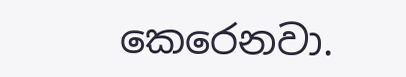කෙරෙනවා.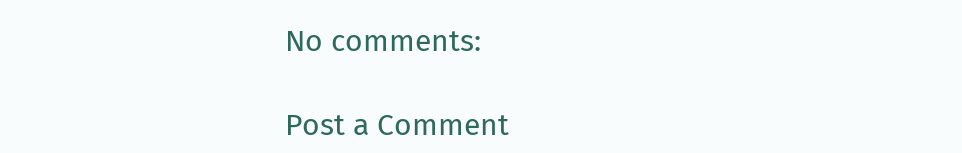No comments:

Post a Comment